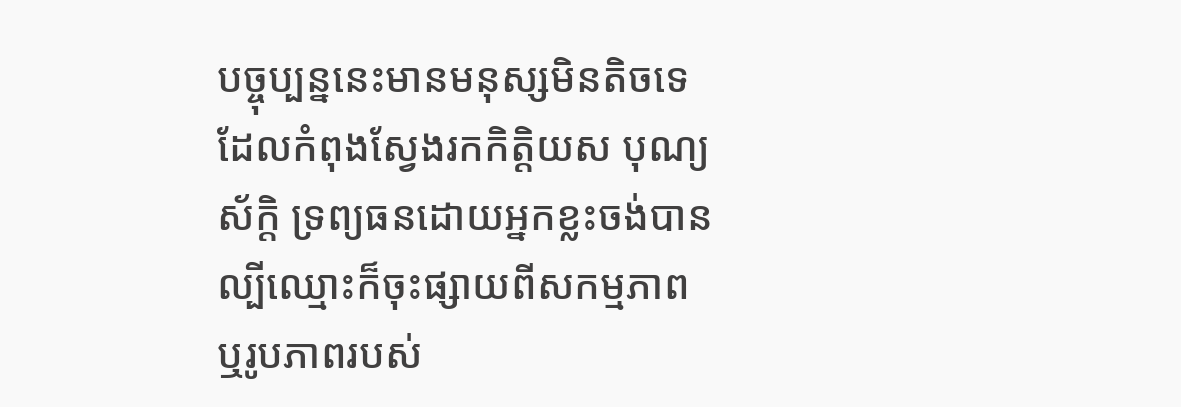បច្ចុប្បន្ននេះមានមនុស្សមិនតិចទេដែលកំពុងស្វែងរកកិត្តិយស បុណ្យស័ក្តិ ទ្រព្យធនដោយអ្នកខ្លះចង់បានល្បីឈ្មោះក៏ចុះផ្សាយពីសកម្មភាព ឬរូបភាពរបស់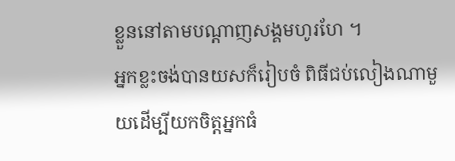ខ្លួននៅតាមបណ្តាញសង្គមហូរហែ ។
អ្នកខ្លះចង់បានយសក៏រៀបចំ ពិធីជប់លៀងណាមួយដើម្បីយកចិត្តអ្នកធំ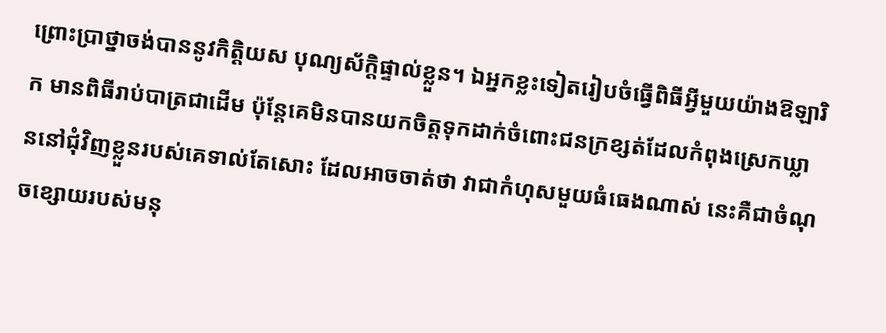ព្រោះប្រាថ្នាចង់បាននូវកិត្តិយស បុណ្យស័ក្តិផ្ទាល់ខ្លួន។ ឯអ្នកខ្លះទៀតរៀបចំធ្វើពិធីអ្វីមួយយ៉ាងឱឡារិក មានពិធីរាប់បាត្រជាដើម ប៉ុន្តែគេមិនបានយកចិត្តទុកដាក់ចំពោះជនក្រខ្សត់ដែលកំពុងស្រេកឃ្លាននៅជុំវិញខ្លួនរបស់គេទាល់តែសោះ ដែលអាចចាត់ថា វាជាកំហុសមួយធំធេងណាស់ នេះគឺជាចំណុចខ្សោយរបស់មនុ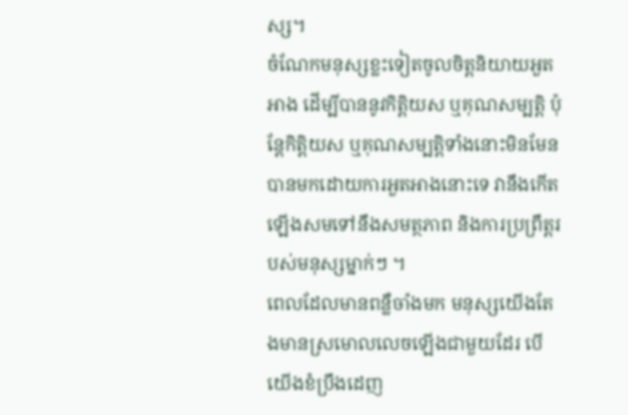ស្ស។
ចំណែកមនុស្សខ្លះទៀតចូលចិត្តនិយាយអួតអាង ដើម្បីបាននូវកិត្តិយស ឬគុណសម្បត្តិ ប៉ុន្តែកិត្តិយស ឬគុណសម្បត្តិទាំងនោះមិនមែនបានមកដោយការអួតអាងនោះទេ វានឹងកើតឡើងសមទៅនឹងសមត្ថភាព និងការប្រព្រឹត្តរបស់មនុស្សម្នាក់ៗ ។
ពេលដែលមានពន្លឺចាំងមក មនុស្សយើងតែងមានស្រមោលលេចឡើងជាមួយដែរ បើយើងខំប្រឹងដេញ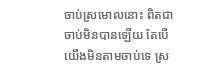ចាប់ស្រមោលនោះ ពិតជាចាប់មិនបានឡើយ តែបើយើងមិនតាមចាប់ទេ ស្រ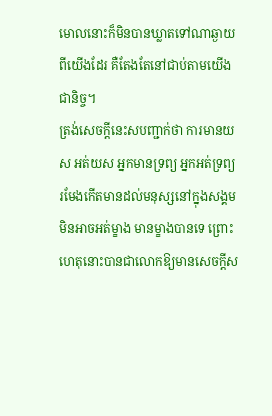មោលនោះក៏មិនបានឃ្លាតទៅណាឆ្ងាយពីយើងដែរ គឺតែងតែនៅជាប់តាមយើងជានិច្ច។
ត្រង់សេចក្តីនេះសបញ្ជាក់ថា ការមានយស អត់យស អ្នកមានទ្រព្យ អ្នកអត់ទ្រព្យរមែងកើតមានដល់មនុស្សនៅក្នុងសង្គម មិនអាចអត់ម្ខាង មានម្ខាងបានទេ ព្រោះហេតុនោះបានជាលោកឱ្យមានសេចក្តីស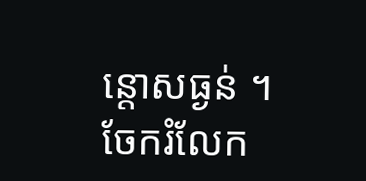ន្តោសធ្ងន់ ។
ចែករំលែក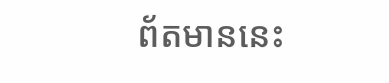ព័តមាននេះ